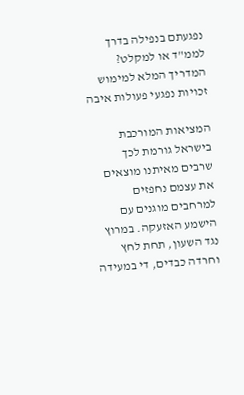נפגעתם בנפילה בדרך לממ"ד או למקלט? המדריך המלא למימוש זכויות נפגעי פעולות איבה

המציאות המורכבת בישראל גורמת לכך שרבים מאיתנו מוצאים את עצמם נחפזים למרחבים מוגנים עם הישמע האזעקה. במרוץ נגד השעון, תחת לחץ וחרדה כבדים, די במעידה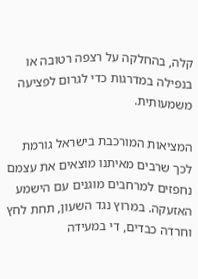קלה, בהחלקה על רצפה רטובה או בנפילה במדרגות כדי לגרום לפציעה משמעותית.

המציאות המורכבת בישראל גורמת לכך שרבים מאיתנו מוצאים את עצמם נחפזים למרחבים מוגנים עם הישמע האזעקה. במרוץ נגד השעון, תחת לחץ וחרדה כבדים, די במעידה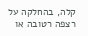קלה, בהחלקה על רצפה רטובה או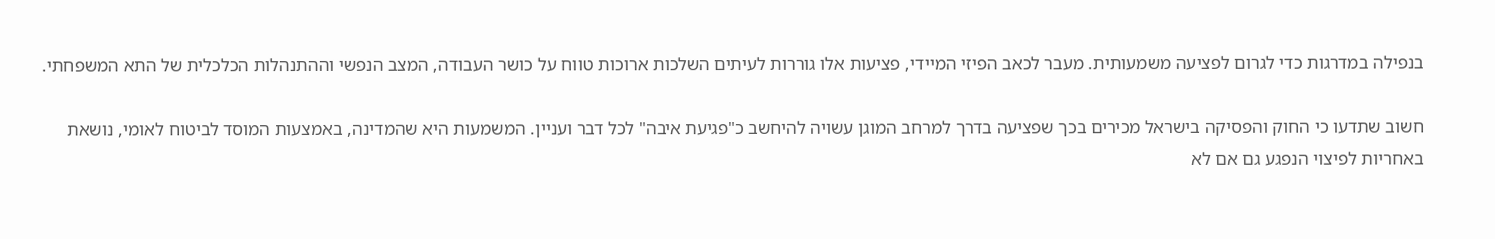בנפילה במדרגות כדי לגרום לפציעה משמעותית. מעבר לכאב הפיזי המיידי, פציעות אלו גוררות לעיתים השלכות ארוכות טווח על כושר העבודה, המצב הנפשי וההתנהלות הכלכלית של התא המשפחתי.

חשוב שתדעו כי החוק והפסיקה בישראל מכירים בכך שפציעה בדרך למרחב המוגן עשויה להיחשב כ"פגיעת איבה" לכל דבר ועניין. המשמעות היא שהמדינה, באמצעות המוסד לביטוח לאומי, נושאת באחריות לפיצוי הנפגע גם אם לא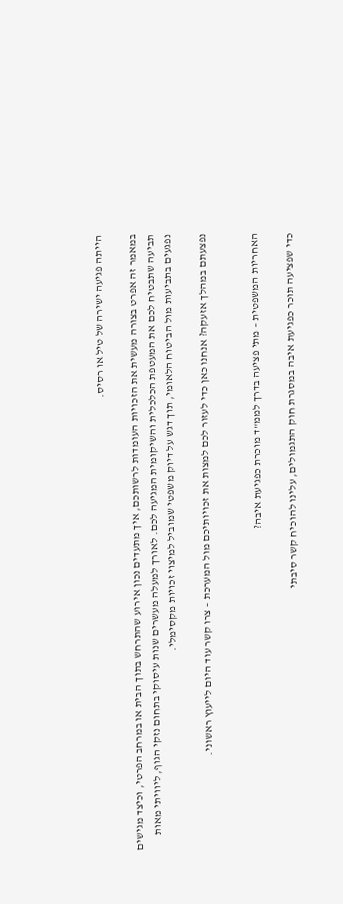הייתה פגיעה ישירה של טיל או רסיס.

במאמר זה אפרט בצורה מעשית את הזכויות העומדות לרשותכם, איך מתעדים נכון אירוע שהתרחש בתוך הבית או במרחב הפרטי, וכיצד מגישים תביעה שתבטיח לכם את המעטפת הכלכלית והשיקומית המגיעה לכם. לאורך למעלה מעשרים שנות עיסוקי בתחום נזקי הגוף, ליוויתי מאות נפגעים בתביעות מול הביטוח הלאומי, תוך דגש על דיוק משפטי שמוביל למיצוי זכויות מקסימלי.

נפצעתם במהלך אזעקה? אנחנו כאן כדי לעזור לכם למצות את זכויותיכם מול המערכת – צרו קשר עוד היום לייעוץ ראשוני.


האחריות המשפטית – מתי פציעה בדרך לממ"ד מוכרת כפגיעת איבה?

כדי שפציעה תוכר כפגיעת איבה במסגרת חוק התגמולים, עלינו להוכיח קשר סיבתי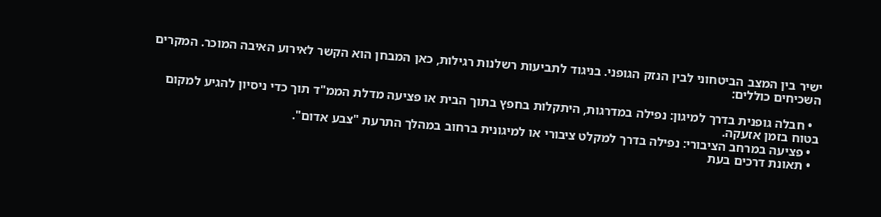ישיר בין המצב הביטחוני לבין הנזק הגופני. בניגוד לתביעות רשלנות רגילות, כאן המבחן הוא הקשר לאירוע האיבה המוכר. המקרים השכיחים כוללים:

  • חבלה גופנית בדרך למיגון: נפילה במדרגות, היתקלות בחפץ בתוך הבית או פציעה מדלת הממ"ד תוך כדי ניסיון להגיע למקום בטוח בזמן אזעקה.
  • פציעה במרחב הציבורי: נפילה בדרך למקלט ציבורי או למיגונית ברחוב במהלך התרעת "צבע אדום".
  • תאונת דרכים בעת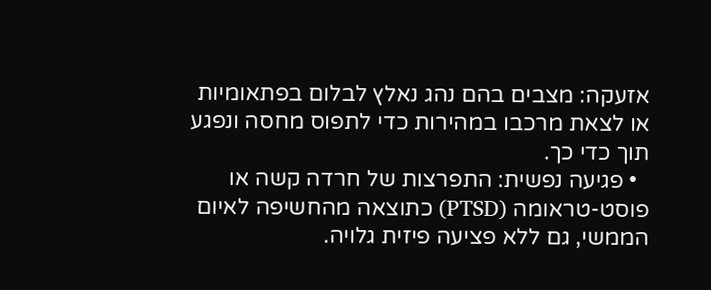אזעקה: מצבים בהם נהג נאלץ לבלום בפתאומיות או לצאת מרכבו במהירות כדי לתפוס מחסה ונפגע תוך כדי כך.
  • פגיעה נפשית: התפרצות של חרדה קשה או פוסט-טראומה (PTSD) כתוצאה מהחשיפה לאיום הממשי, גם ללא פציעה פיזית גלויה.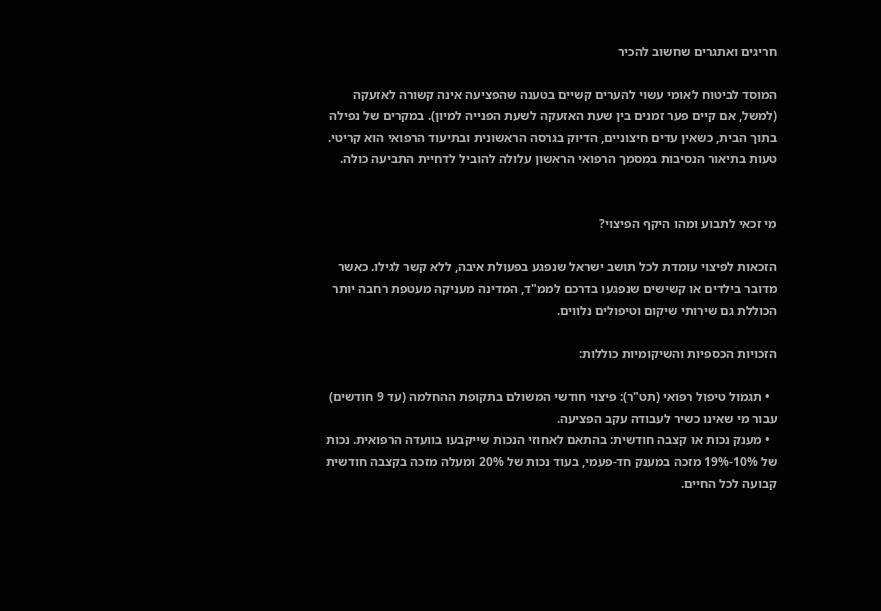חריגים ואתגרים שחשוב להכיר

המוסד לביטוח לאומי עשוי להערים קשיים בטענה שהפציעה אינה קשורה לאזעקה (למשל, אם קיים פער זמנים בין שעת האזעקה לשעת הפנייה למיון). במקרים של נפילה בתוך הבית, כשאין עדים חיצוניים, הדיוק בגרסה הראשונית ובתיעוד הרפואי הוא קריטי. טעות בתיאור הנסיבות במסמך הרפואי הראשון עלולה להוביל לדחיית התביעה כולה.


מי זכאי לתבוע ומהו היקף הפיצוי?

הזכאות לפיצוי עומדת לכל תושב ישראל שנפגע בפעולת איבה, ללא קשר לגילו. כאשר מדובר בילדים או קשישים שנפגעו בדרכם לממ"ד, המדינה מעניקה מעטפת רחבה יותר הכוללת גם שירותי שיקום וטיפולים נלווים.

הזכויות הכספיות והשיקומיות כוללות:

  • תגמול טיפול רפואי (תט"ר): פיצוי חודשי המשולם בתקופת ההחלמה (עד 9 חודשים) עבור מי שאינו כשיר לעבודה עקב הפציעה.
  • מענק נכות או קצבה חודשית: בהתאם לאחוזי הנכות שייקבעו בוועדה הרפואית. נכות של 10%-19% מזכה במענק חד-פעמי, בעוד נכות של 20% ומעלה מזכה בקצבה חודשית קבועה לכל החיים.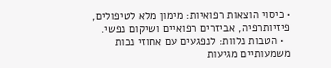• כיסוי הוצאות רפואיות: מימון מלא לטיפולים, פיזיותרפיה, אביזרים רפואיים ושיקום נפשי.
  • הטבות נלוות: לנפגעים עם אחוזי נכות משמעותיים מגיעות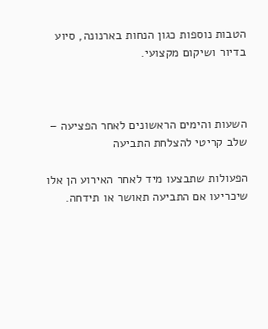הטבות נוספות כגון הנחות בארנונה, סיוע בדיור ושיקום מקצועי.



השעות והימים הראשונים לאחר הפציעה – שלב קריטי להצלחת התביעה

הפעולות שתבצעו מיד לאחר האירוע הן אלו שיכריעו אם התביעה תאושר או תידחה.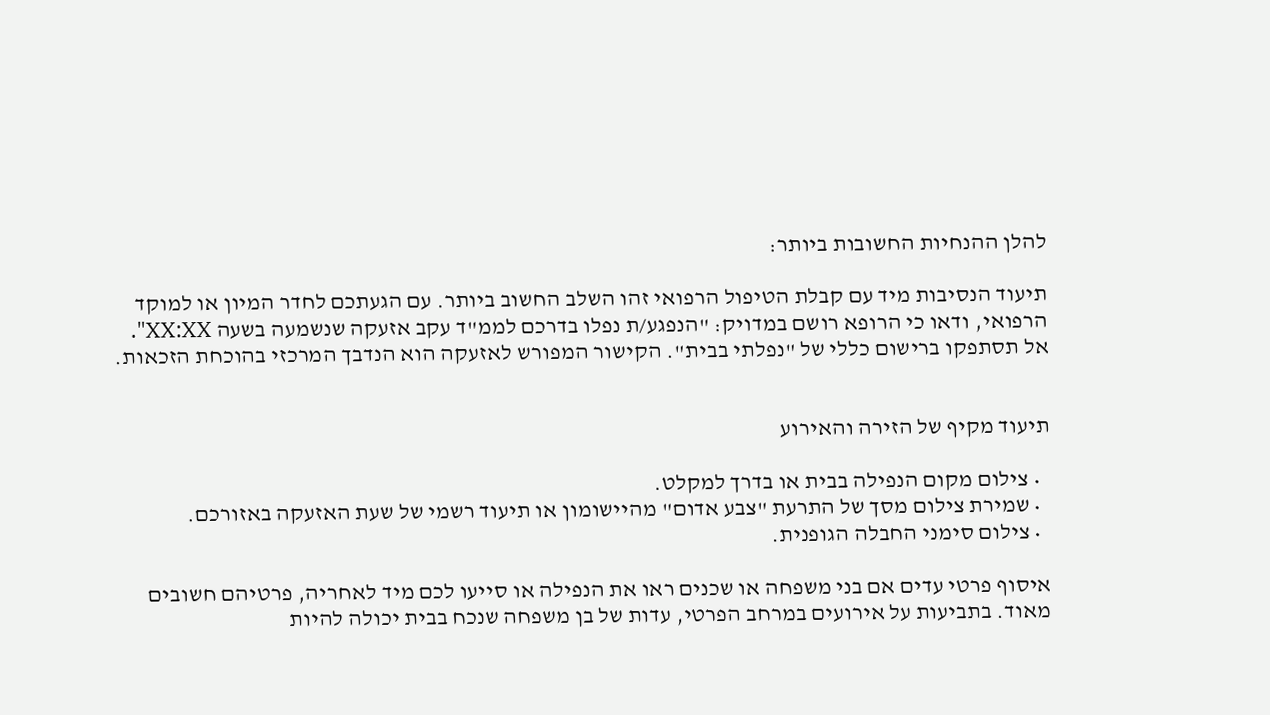להלן ההנחיות החשובות ביותר:

תיעוד הנסיבות מיד עם קבלת הטיפול הרפואי זהו השלב החשוב ביותר. עם הגעתכם לחדר המיון או למוקד הרפואי, ודאו כי הרופא רושם במדויק: "הנפגע/ת נפלו בדרכם לממ"ד עקב אזעקה שנשמעה בשעה XX:XX". אל תסתפקו ברישום כללי של "נפלתי בבית". הקישור המפורש לאזעקה הוא הנדבך המרכזי בהוכחת הזכאות.


תיעוד מקיף של הזירה והאירוע

  • צילום מקום הנפילה בבית או בדרך למקלט.
  • שמירת צילום מסך של התרעת "צבע אדום" מהיישומון או תיעוד רשמי של שעת האזעקה באזורכם.
  • צילום סימני החבלה הגופנית.

איסוף פרטי עדים אם בני משפחה או שכנים ראו את הנפילה או סייעו לכם מיד לאחריה, פרטיהם חשובים מאוד. בתביעות על אירועים במרחב הפרטי, עדות של בן משפחה שנכח בבית יכולה להיות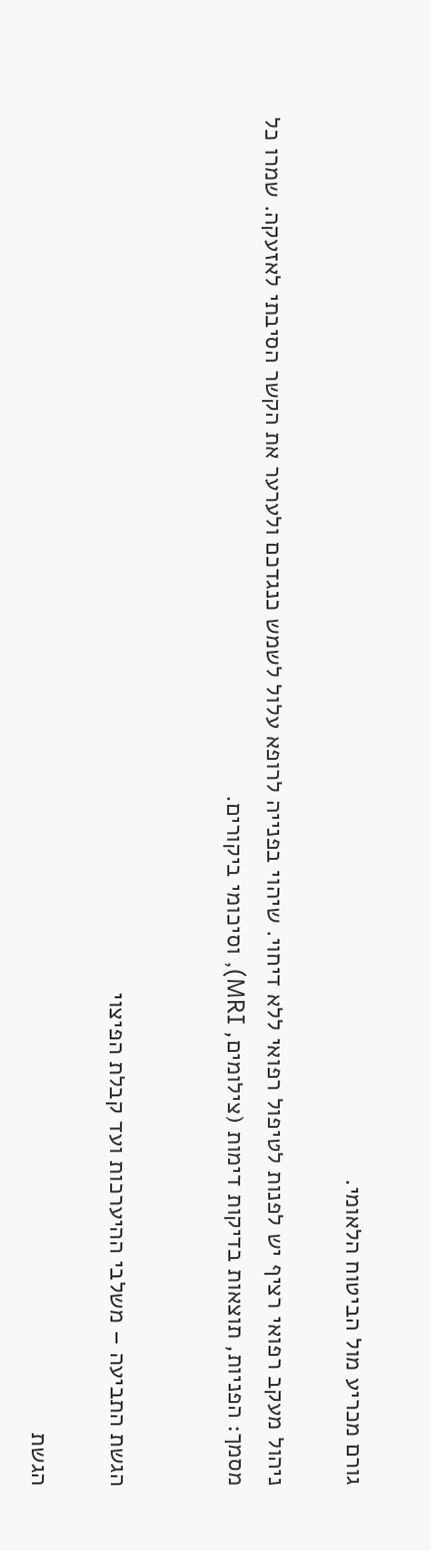גורם מכריע מול הביטוח הלאומי.

ניהול מעקב רפואי רציף יש לפנות לטיפול רפואי ללא דיחוי. שיהוי בפנייה לרופא עלול לשמש כנגדכם ולערער את הקשר הסיבתי לאזעקה. שמרו כל מסמך: הפניות, תוצאות בדיקות דימות (צילומים, MRI), וסיכומי ביקורים.


הגשת התביעה – משלבי ההיערכות ועד קבלת הפיצוי

הגשת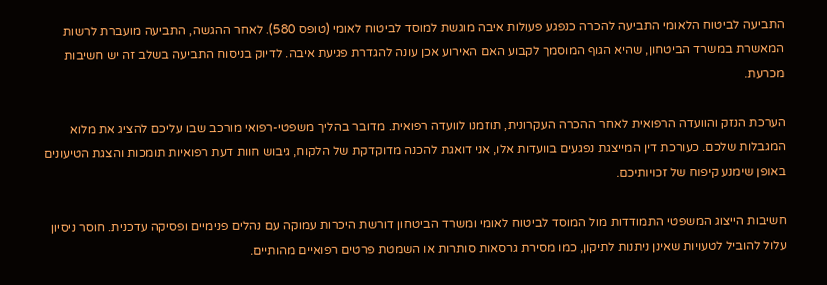התביעה לביטוח הלאומי התביעה להכרה כנפגע פעולות איבה מוגשת למוסד לביטוח לאומי (טופס 580). לאחר ההגשה, התביעה מועברת לרשות המאשרת במשרד הביטחון, שהיא הגוף המוסמך לקבוע האם האירוע אכן עונה להגדרת פגיעת איבה. לדיוק בניסוח התביעה בשלב זה יש חשיבות מכרעת.

הערכת הנזק והוועדה הרפואית לאחר ההכרה העקרונית, תוזמנו לוועדה רפואית. מדובר בהליך משפטי-רפואי מורכב שבו עליכם להציג את מלוא המגבלות שלכם. כעורכת דין המייצגת נפגעים בוועדות אלו, אני דואגת להכנה מדוקדקת של הלקוח, גיבוש חוות דעת רפואיות תומכות והצגת הטיעונים באופן שימנע קיפוח של זכויותיכם.

חשיבות הייצוג המשפטי התמודדות מול המוסד לביטוח לאומי ומשרד הביטחון דורשת היכרות עמוקה עם נהלים פנימיים ופסיקה עדכנית. חוסר ניסיון עלול להוביל לטעויות שאינן ניתנות לתיקון, כמו מסירת גרסאות סותרות או השמטת פרטים רפואיים מהותיים.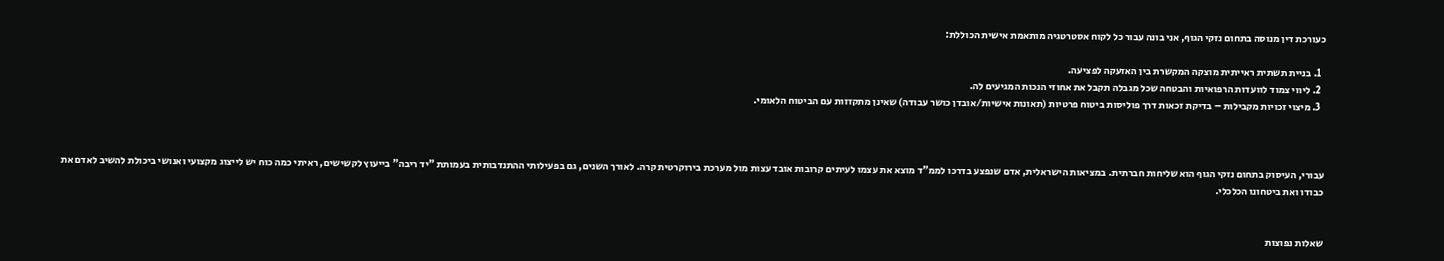כעורכת דין מנוסה בתחום נזקי הגוף, אני בונה עבור כל לקוח אסטרטגיה מותאמת אישית הכוללת:

  1. בניית תשתית ראייתית מוצקה המקשרת בין האזעקה לפציעה.
  2. ליווי צמוד לוועדות הרפואיות והבטחה שכל מגבלה תקבל את אחוזי הנכות המגיעים לה.
  3. מיצוי זכויות מקבילות – בדיקת זכאות דרך פוליסות ביטוח פרטיות (תאונות אישיות/אובדן כושר עבודה) שאינן מתקזזות עם הביטוח הלאומי.



עבורי, העיסוק בתחום נזקי הגוף הוא שליחות חברתית. במציאות הישראלית, אדם שנפצע בדרכו לממ"ד מוצא את עצמו לעיתים קרובות אובד עצות מול מערכת בירוקרטית קרה. לאורך השנים, גם בפעילותי ההתנדבותית בעמותת "יד ריבה" בייעוץ לקשישים, ראיתי כמה כוח יש לייצוג מקצועי ואנושי ביכולת להשיב לאדם את כבודו ואת ביטחונו הכלכלי.


שאלות נפוצות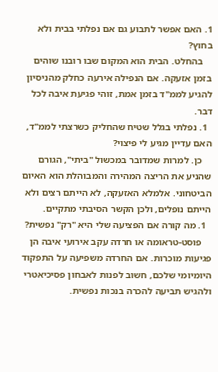1. האם אפשר לתבוע גם אם נפלתי בבית ולא בחוץ?
    בהחלט. הבית הוא המקום שבו רובנו שוהים בזמן אזעקה. אם הנפילה אירעה כחלק מהניסיון להגיע לממ"ד בזמן אמת, זוהי פגיעת איבה לכל דבר.
  1. נפלתי בגלל שטיח שהחליק כשרצתי לממ"ד, האם עדיין מגיע לי פיצוי?
    כן. למרות שמדובר במכשול "ביתי", הגורם שהניע את הריצה המהירה והמבוהלת הוא האיום הביטחוני. אלמלא האזעקה, לא הייתם רצים ולא הייתם נופלים, ולכן הקשר הסיבתי מתקיים.
  1. מה קורה אם הפציעה שלי היא "רק" נפשית?
    פוסט-טראומה או חרדה עקב אירועי איבה הן פגיעות מוכרות. אם החרדה משפיעה על התפקוד היומיומי שלכם, חשוב לפנות לאבחון פסיכיאטרי ולהגיש תביעה להכרה בנכות נפשית.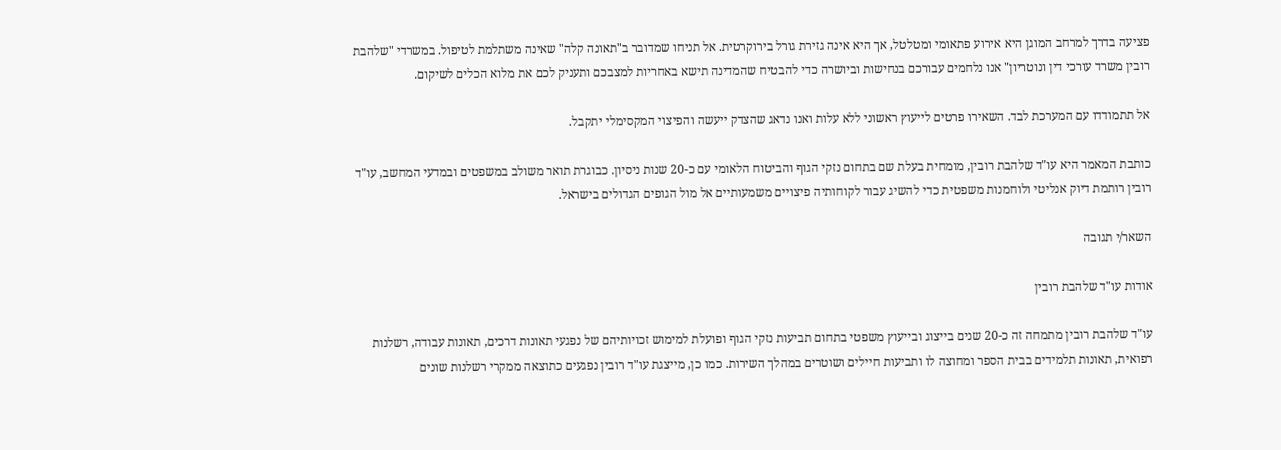פציעה בדרך למרחב המוגן היא אירוע פתאומי ומטלטל, אך היא אינה גזירת גורל בירוקרטית. אל תניחו שמדובר ב"תאונה קלה" שאינה משתלמת לטיפול. במשרדי "שלהבת רובין משרד עורכי דין ונוטריון" אנו נלחמים עבורכם בנחישות וביושרה כדי להבטיח שהמדינה תישא באחריות למצבכם ותעניק לכם את מלוא הכלים לשיקום.

אל תתמודדו עם המערכת לבד. השאירו פרטים לייעוץ ראשוני ללא עלות ואנו נדאג שהצדק ייעשה והפיצוי המקסימלי יתקבל.

כותבת המאמר היא עו"ד שלהבת רובין, מומחית בעלת שם בתחום נזקי הגוף והביטוח הלאומי עם כ-20 שנות ניסיון. כבוגרת תואר משולב במשפטים ובמדעי המחשב, עו"ד רובין רותמת דיוק אנליטי ולוחמנות משפטית כדי להשיג עבור לקוחותיה פיצויים משמעותיים אל מול הגופים הגדולים בישראל.

השאר/י תגובה

אודות עו"ד שלהבת רובין

עו"ד שלהבת רובין מתמחה זה כ-20 שנים בייצוג ובייעוץ משפטי בתחום תביעות נזקי הגוף ופועלת למימוש זכויותיהם של נפגעי תאונות דרכים, תאונות עבודה, רשלנות רפואית, תאונות תלמידים בבית הספר ומחוצה לו ותביעות חיילים ושוטרים במהלך השירות. כמו כן, מייצגת עו"ד רובין נפגעים כתוצאה ממקרי רשלנות שונים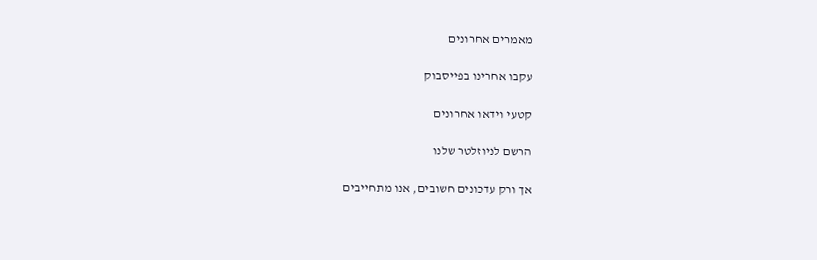מאמרים אחרונים

עקבו אחרינו בפייסבוק

קטעי וידאו אחרונים

הרשם לניוזלטר שלנו

אך ורק עדכונים חשובים, אנו מתחייבים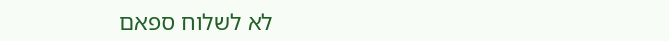לא לשלוח ספאם